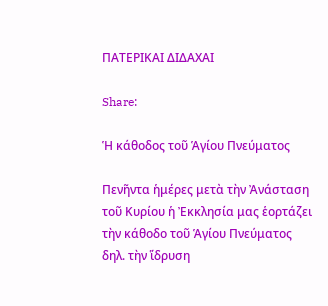ΠΑΤΕΡΙΚΑΙ ΔΙΔΑΧΑΙ

Share:

Ἡ κάθοδος τοῦ Ἁγίου Πνεύματος

Πενῆντα ἡμέρες μετὰ τὴν Ἀνάσταση τοῦ Κυρίου ἡ Ἐκκλησία μας ἑορτάζει τὴν κάθοδο τοῦ Ἁγίου Πνεύματος δηλ. τὴν ἵδρυση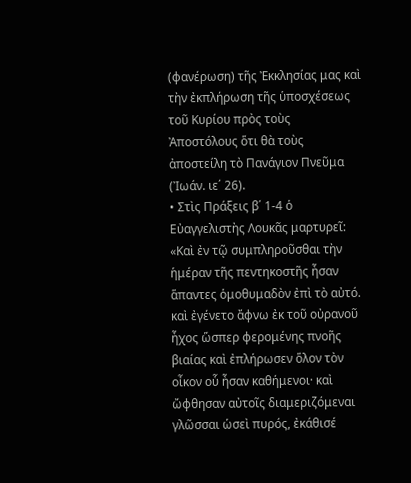(φανέρωση) τῆς Ἐκκλησίας μας καὶ τὴν ἐκπλήρωση τῆς ὑποσχέσεως τοῦ Κυρίου πρὸς τοὺς Ἀποστόλους ὅτι θὰ τοὺς ἀποστείλη τὸ Πανάγιον Πνεῦμα (Ἰωάν. ιε΄ 26).
• Στὶς Πράξεις β΄ 1-4 ὁ Εὐαγγελιστὴς Λουκᾶς μαρτυρεῖ: «Καὶ ἐν τῷ συμπληροῦσθαι τὴν ἡμέραν τῆς πεντηκοστῆς ἦσαν ἅπαντες ὁμοθυμαδὸν ἐπὶ τὸ αὐτό. καὶ ἐγένετο ἄφνω ἐκ τοῦ οὐρανοῦ ἦχος ὥσπερ φερομένης πνοῆς βιαίας καὶ ἐπλήρωσεν ὅλον τὸν οἶκον οὗ ἦσαν καθήμενοι· καὶ ὤφθησαν αὐτοῖς διαμεριζόμεναι γλῶσσαι ὡσεὶ πυρός, ἐκάθισέ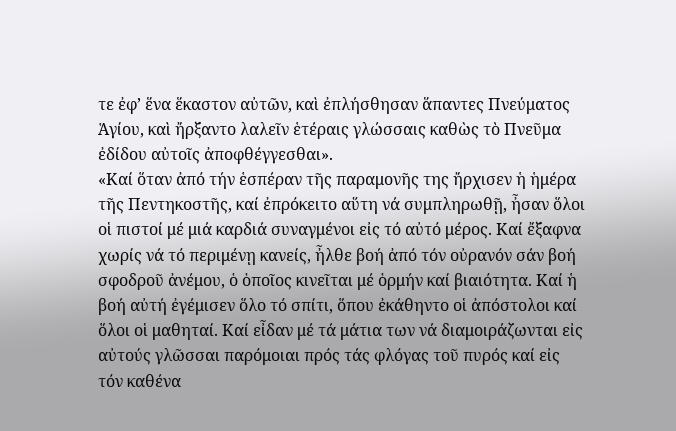τε ἐφ’ ἕνα ἕκαστον αὐτῶν, καὶ ἐπλήσθησαν ἅπαντες Πνεύματος Ἁγίου, καὶ ἤρξαντο λαλεῖν ἑτέραις γλώσσαις καθὼς τὸ Πνεῦμα ἐδίδου αὐτοῖς ἀποφθέγγεσθαι».
«Καί ὅταν ἀπό τήν ἑσπέραν τῆς παραμονῆς της ἤρχισεν ἡ ἡμέρα τῆς Πεντηκοστῆς, καί ἐπρόκειτο αὕτη νά συμπληρωθῇ, ἦσαν ὅλοι οἱ πιστοί μέ μιά καρδιά συναγμένοι εἰς τό αὐτό μέρος. Καί ἔξαφνα χωρίς νά τό περιμένῃ κανείς, ἦλθε βοή ἀπό τόν οὐρανόν σάν βοή σφοδροῦ ἀνέμου, ὁ ὁποῖος κινεῖται μέ ὁρμήν καί βιαιότητα. Καί ἡ βοή αὐτή ἐγέμισεν ὅλο τό σπίτι, ὅπου ἐκάθηντο οἱ ἀπόστολοι καί ὅλοι οἱ μαθηταί. Καί εἶδαν μέ τά μάτια των νά διαμοιράζωνται εἰς αὐτούς γλῶσσαι παρόμοιαι πρός τάς φλόγας τοῦ πυρός καί εἰς τόν καθένα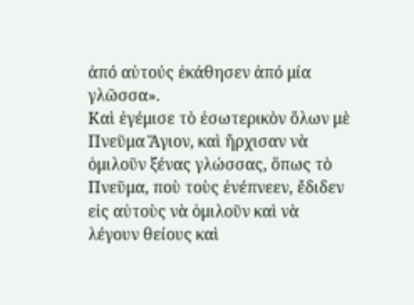ἀπό αὐτούς ἐκάθησεν ἀπό μία γλῶσσα».
Καὶ ἐγέμισε τὸ ἐσωτερικὸν ὅλων μὲ Πνεῦμα Ἅγιον, καὶ ἤρχισαν νὰ ὁμιλοῦν ξένας γλώσσας, ὅπως τὸ Πνεῦμα, ποὺ τοὺς ἐνέπνεεν, ἔδιδεν εἰς αὐτοὺς νὰ ὁμιλοῦν καὶ νὰ λέγουν θείους καὶ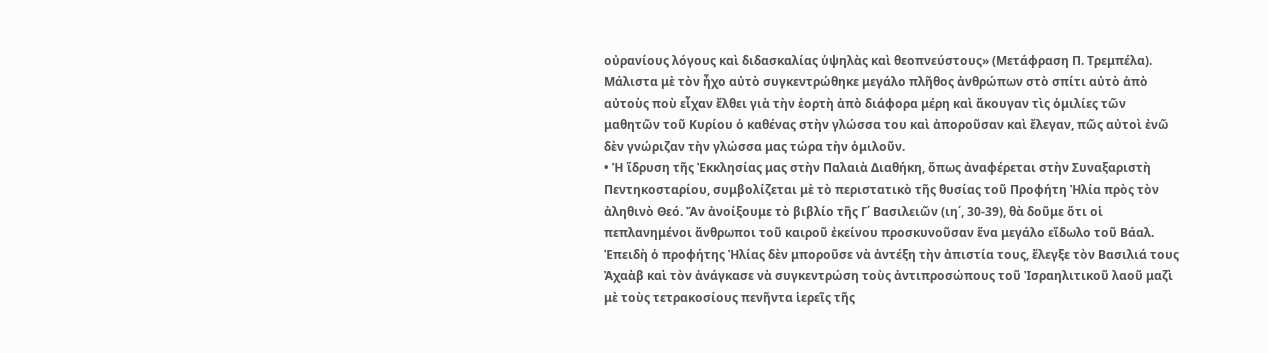οὐρανίους λόγους καὶ διδασκαλίας ὑψηλὰς καὶ θεοπνεύστους» (Μετάφραση Π. Τρεμπέλα).
Μάλιστα μὲ τὸν ἦχο αὐτὸ συγκεντρώθηκε μεγάλο πλῆθος ἀνθρώπων στὸ σπίτι αὐτὸ ἀπὸ αὐτοὺς ποὺ εἶχαν ἔλθει γιὰ τὴν ἑορτὴ ἀπὸ διάφορα μέρη καὶ ἄκουγαν τὶς ὁμιλίες τῶν μαθητῶν τοῦ Κυρίου ὁ καθένας στὴν γλώσσα του καὶ ἀποροῦσαν καὶ ἔλεγαν, πῶς αὐτοὶ ἐνῶ δὲν γνώριζαν τὴν γλώσσα μας τώρα τὴν ὁμιλοῦν.
• Ἡ ἵδρυση τῆς Ἐκκλησίας μας στὴν Παλαιὰ Διαθήκη, ὅπως ἀναφέρεται στὴν Συναξαριστὴ Πεντηκοσταρίου, συμβολίζεται μὲ τὸ περιστατικὸ τῆς θυσίας τοῦ Προφήτη Ἠλία πρὸς τὸν ἀληθινὸ Θεό. Ἄν ἀνοίξουμε τὸ βιβλίο τῆς Γ΄ Βασιλειῶν (ιη΄, 30-39), θὰ δοῦμε ὅτι οἱ πεπλανημένοι ἄνθρωποι τοῦ καιροῦ ἐκείνου προσκυνοῦσαν ἕνα μεγάλο εἴδωλο τοῦ Βάαλ. Ἐπειδὴ ὁ προφήτης Ἠλίας δὲν μποροῦσε νὰ ἀντέξη τὴν ἀπιστία τους, ἔλεγξε τὸν Βασιλιά τους Ἀχαὰβ καὶ τὸν ἀνάγκασε νὰ συγκεντρώση τοὺς ἀντιπροσώπους τοῦ Ἰσραηλιτικοῦ λαοῦ μαζὶ μὲ τοὺς τετρακοσίους πενῆντα ἱερεῖς τῆς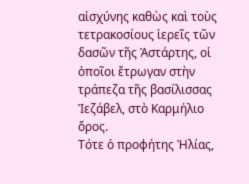αἰσχύνης καθὼς καὶ τοὺς τετρακοσίους ἱερεῖς τῶν δασῶν τῆς Ἀστάρτης, οἱ ὁποῖοι ἔτρωγαν στὴν τράπεζα τῆς βασίλισσας Ἰεζάβελ, στὸ Καρμήλιο ὄρος.
Τότε ὁ προφήτης Ἠλίας,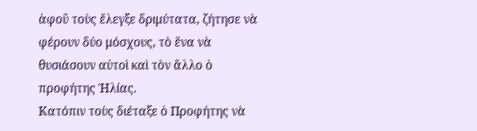ἀφοῦ τοὺς ἔλεγξε δριμύτατα, ζήτησε νὰ φέρουν δύο μόσχους, τὸ ἕνα νὰ θυσιάσουν αὐτοὶ καὶ τὸν ἄλλο ὁ προφήτης Ἠλίας.
Κατόπιν τοὺς διέταξε ὁ Προφήτης νὰ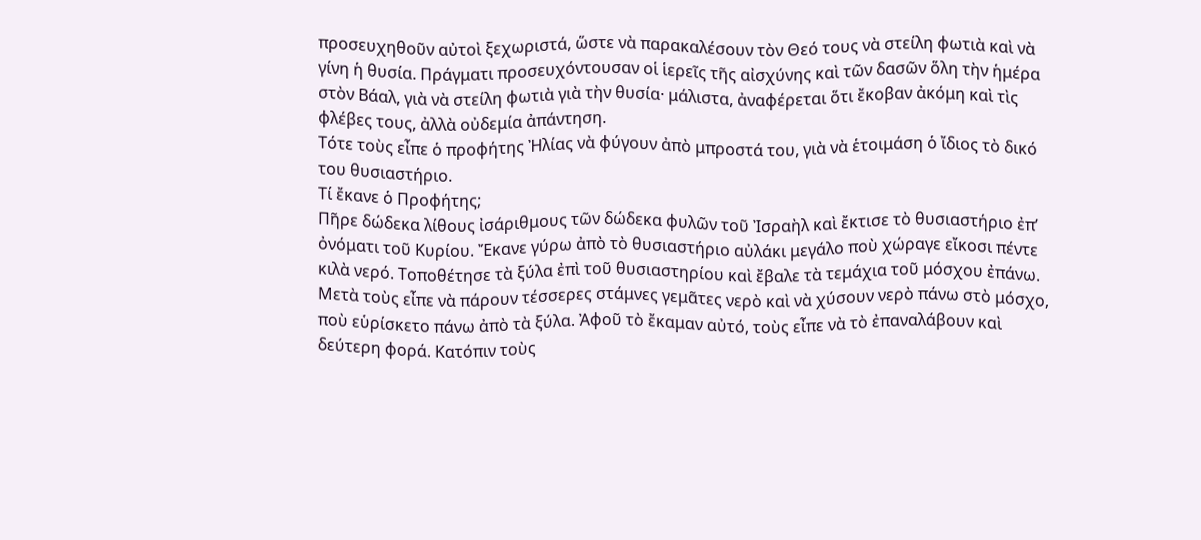προσευχηθοῦν αὐτοὶ ξεχωριστά, ὥστε νὰ παρακαλέσουν τὸν Θεό τους νὰ στείλη φωτιὰ καὶ νὰ γίνη ἡ θυσία. Πράγματι προσευχόντουσαν οἱ ἱερεῖς τῆς αἰσχύνης καὶ τῶν δασῶν ὅλη τὴν ἡμέρα στὸν Βάαλ, γιὰ νὰ στείλη φωτιὰ γιὰ τὴν θυσία· μάλιστα, ἀναφέρεται ὅτι ἔκοβαν ἀκόμη καὶ τὶς φλέβες τους, ἀλλὰ οὐδεμία ἀπάντηση.
Τότε τοὺς εἶπε ὁ προφήτης Ἠλίας νὰ φύγουν ἀπὸ μπροστά του, γιὰ νὰ ἑτοιμάση ὁ ἴδιος τὸ δικό του θυσιαστήριο.
Τί ἔκανε ὁ Προφήτης;
Πῆρε δώδεκα λίθους ἰσάριθμους τῶν δώδεκα φυλῶν τοῦ Ἰσραὴλ καὶ ἔκτισε τὸ θυσιαστήριο ἐπ’ ὀνόματι τοῦ Κυρίου. Ἔκανε γύρω ἀπὸ τὸ θυσιαστήριο αὐλάκι μεγάλο ποὺ χώραγε εἴκοσι πέντε κιλὰ νερό. Τοποθέτησε τὰ ξύλα ἐπὶ τοῦ θυσιαστηρίου καὶ ἔβαλε τὰ τεμάχια τοῦ μόσχου ἐπάνω.
Μετὰ τοὺς εἶπε νὰ πάρουν τέσσερες στάμνες γεμᾶτες νερὸ καὶ νὰ χύσουν νερὸ πάνω στὸ μόσχο, ποὺ εὑρίσκετο πάνω ἀπὸ τὰ ξύλα. Ἀφοῦ τὸ ἔκαμαν αὐτό, τοὺς εἶπε νὰ τὸ ἐπαναλάβουν καὶ δεύτερη φορά. Κατόπιν τοὺς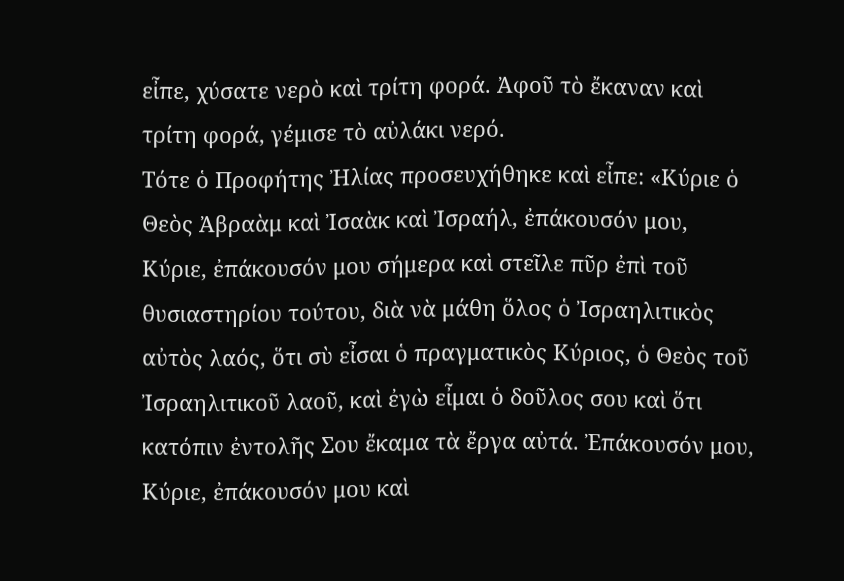εἶπε, χύσατε νερὸ καὶ τρίτη φορά. Ἀφοῦ τὸ ἔκαναν καὶ τρίτη φορά, γέμισε τὸ αὐλάκι νερό.
Τότε ὁ Προφήτης Ἠλίας προσευχήθηκε καὶ εἶπε: «Κύριε ὁ Θεὸς Ἀβραὰμ καὶ Ἰσαὰκ καὶ Ἰσραήλ, ἐπάκουσόν μου, Κύριε, ἐπάκουσόν μου σήμερα καὶ στεῖλε πῦρ ἐπὶ τοῦ θυσιαστηρίου τούτου, διὰ νὰ μάθη ὅλος ὁ Ἰσραηλιτικὸς αὐτὸς λαός, ὅτι σὺ εἶσαι ὁ πραγματικὸς Κύριος, ὁ Θεὸς τοῦ Ἰσραηλιτικοῦ λαοῦ, καὶ ἐγὼ εἶμαι ὁ δοῦλος σου καὶ ὅτι κατόπιν ἐντολῆς Σου ἔκαμα τὰ ἔργα αὐτά. Ἐπάκουσόν μου, Κύριε, ἐπάκουσόν μου καὶ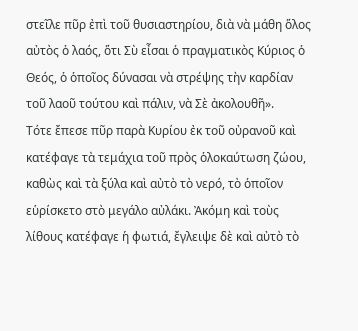στεῖλε πῦρ ἐπὶ τοῦ θυσιαστηρίου, διὰ νὰ μάθη ὅλος αὐτὸς ὁ λαός, ὅτι Σὺ εἶσαι ὁ πραγματικὸς Κύριος ὁ Θεός, ὁ ὁποῖος δύνασαι νὰ στρέψης τὴν καρδίαν τοῦ λαοῦ τούτου καὶ πάλιν, νὰ Σὲ ἀκολουθῆ».
Τότε ἔπεσε πῦρ παρὰ Κυρίου ἐκ τοῦ οὐρανοῦ καὶ κατέφαγε τὰ τεμάχια τοῦ πρὸς ὁλοκαύτωση ζώου, καθὼς καὶ τὰ ξύλα καὶ αὐτὸ τὸ νερό, τὸ ὁποῖον εὑρίσκετο στὸ μεγάλο αὐλάκι. Ἀκόμη καὶ τοὺς λίθους κατέφαγε ἡ φωτιά, ἔγλειψε δὲ καὶ αὐτὸ τὸ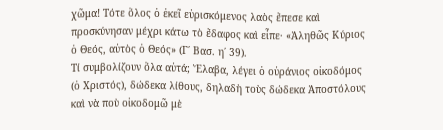χῶμα! Τότε ὅλος ὁ ἐκεῖ εὑρισκόμενος λαὸς ἔπεσε καὶ προσκύνησαν μέχρι κάτω τὸ ἔδαφος καὶ εἶπε· «Ἀληθῶς Κύριος ὁ Θεός, αὐτὸς ὁ Θεός» (Γ΄ Βασ. η΄ 39).
Τί συμβολίζουν ὅλα αὐτά; Ἔλαβα, λέγει ὁ οὐράνιος οἰκοδόμος (ὁ Χριστός), δώδεκα λίθους, δηλαδὴ τοὺς δώδεκα Ἀποστόλους καὶ νὰ ποὺ οἰκοδομῶ μὲ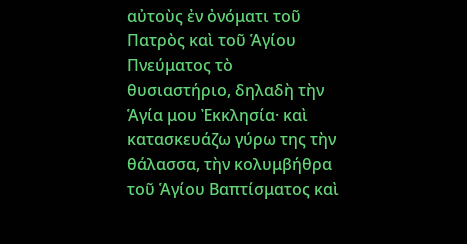αὐτοὺς ἐν ὀνόματι τοῦ Πατρὸς καὶ τοῦ Ἁγίου Πνεύματος τὸ θυσιαστήριο, δηλαδὴ τὴν Ἁγία μου Ἐκκλησία· καὶ κατασκευάζω γύρω της τὴν θάλασσα, τὴν κολυμβήθρα τοῦ Ἁγίου Βαπτίσματος καὶ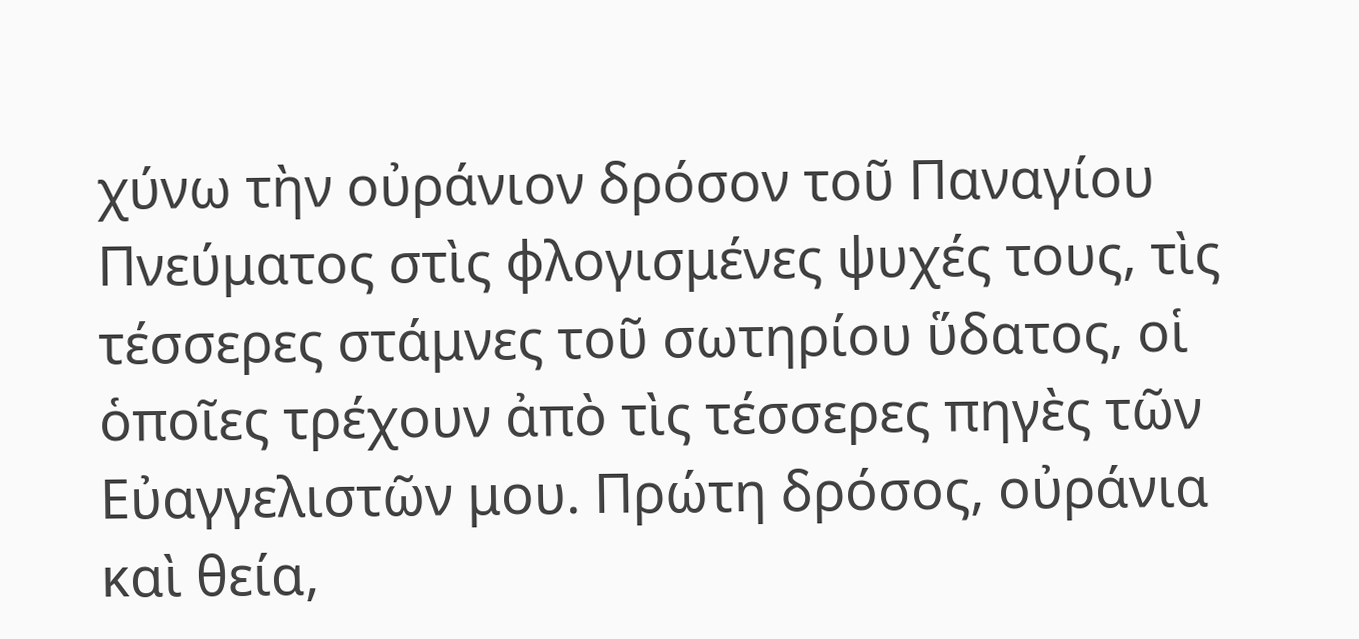χύνω τὴν οὐράνιον δρόσον τοῦ Παναγίου Πνεύματος στὶς φλογισμένες ψυχές τους, τὶς τέσσερες στάμνες τοῦ σωτηρίου ὕδατος, οἱ ὁποῖες τρέχουν ἀπὸ τὶς τέσσερες πηγὲς τῶν Εὐαγγελιστῶν μου. Πρώτη δρόσος, οὐράνια καὶ θεία,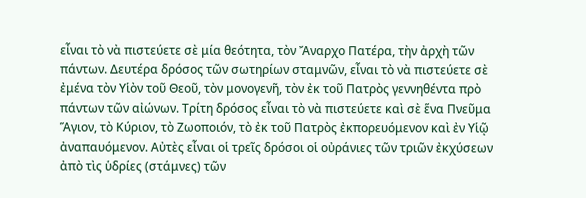εἶναι τὸ νὰ πιστεύετε σὲ μία θεότητα, τὸν Ἄναρχο Πατέρα, τὴν ἀρχὴ τῶν πάντων. Δευτέρα δρόσος τῶν σωτηρίων σταμνῶν, εἶναι τὸ νὰ πιστεύετε σὲ ἐμένα τὸν Υἱὸν τοῦ Θεοῦ, τὸν μονογενῆ, τὸν ἐκ τοῦ Πατρὸς γεννηθέντα πρὸ πάντων τῶν αἰώνων. Τρίτη δρόσος εἶναι τὸ νὰ πιστεύετε καὶ σὲ ἕνα Πνεῦμα Ἅγιον, τὸ Κύριον, τὸ Ζωοποιόν, τὸ ἐκ τοῦ Πατρὸς ἐκπορευόμενον καὶ ἐν Υἱῷ ἀναπαυόμενον. Αὐτὲς εἶναι οἱ τρεῖς δρόσοι οἱ οὐράνιες τῶν τριῶν ἐκχύσεων ἀπὸ τὶς ὑδρίες (στάμνες) τῶν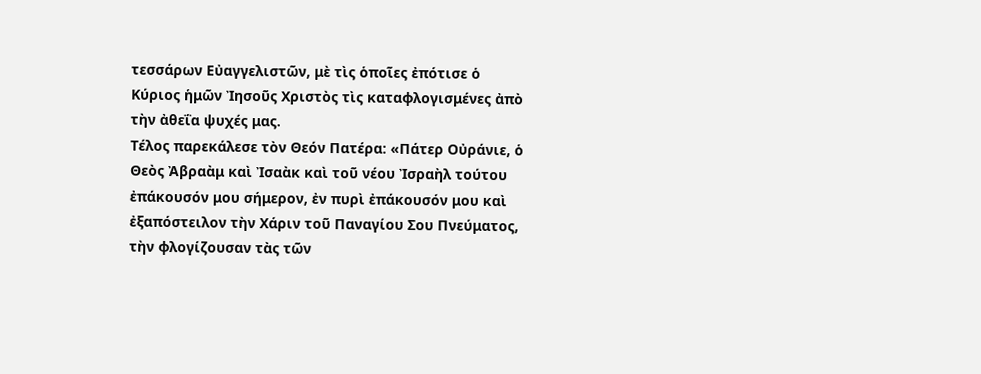τεσσάρων Εὐαγγελιστῶν, μὲ τὶς ὁποῖες ἐπότισε ὁ Κύριος ἡμῶν Ἰησοῦς Χριστὸς τὶς καταφλογισμένες ἀπὸ τὴν ἀθεΐα ψυχές μας.
Τέλος παρεκάλεσε τὸν Θεόν Πατέρα: «Πάτερ Οὐράνιε, ὁ Θεὸς Ἀβραὰμ καὶ Ἰσαὰκ καὶ τοῦ νέου Ἰσραὴλ τούτου ἐπάκουσόν μου σήμερον, ἐν πυρὶ ἐπάκουσόν μου καὶ ἐξαπόστειλον τὴν Χάριν τοῦ Παναγίου Σου Πνεύματος, τὴν φλογίζουσαν τὰς τῶν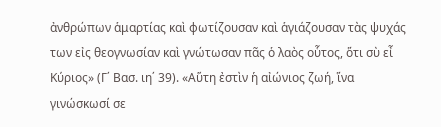ἀνθρώπων ἁμαρτίας καὶ φωτίζουσαν καὶ ἁγιάζουσαν τὰς ψυχάς των εἰς θεογνωσίαν καὶ γνώτωσαν πᾶς ὁ λαὸς οὗτος, ὅτι σὺ εἶ Κύριος» (Γ΄ Βασ. ιη΄ 39). «Αὕτη ἐστὶν ἡ αἰώνιος ζωή, ἵνα γινώσκωσί σε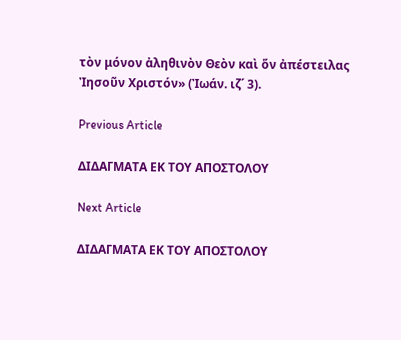τὸν μόνον ἀληθινὸν Θεὸν καὶ ὅν ἀπέστειλας Ἰησοῦν Χριστόν» (Ἰωάν. ιζ΄ 3).

Previous Article

ΔΙΔΑΓΜΑΤΑ ΕΚ ΤΟΥ ΑΠΟΣΤΟΛΟΥ

Next Article

ΔΙΔΑΓΜΑΤΑ ΕΚ ΤΟΥ ΑΠΟΣΤΟΛΟΥ